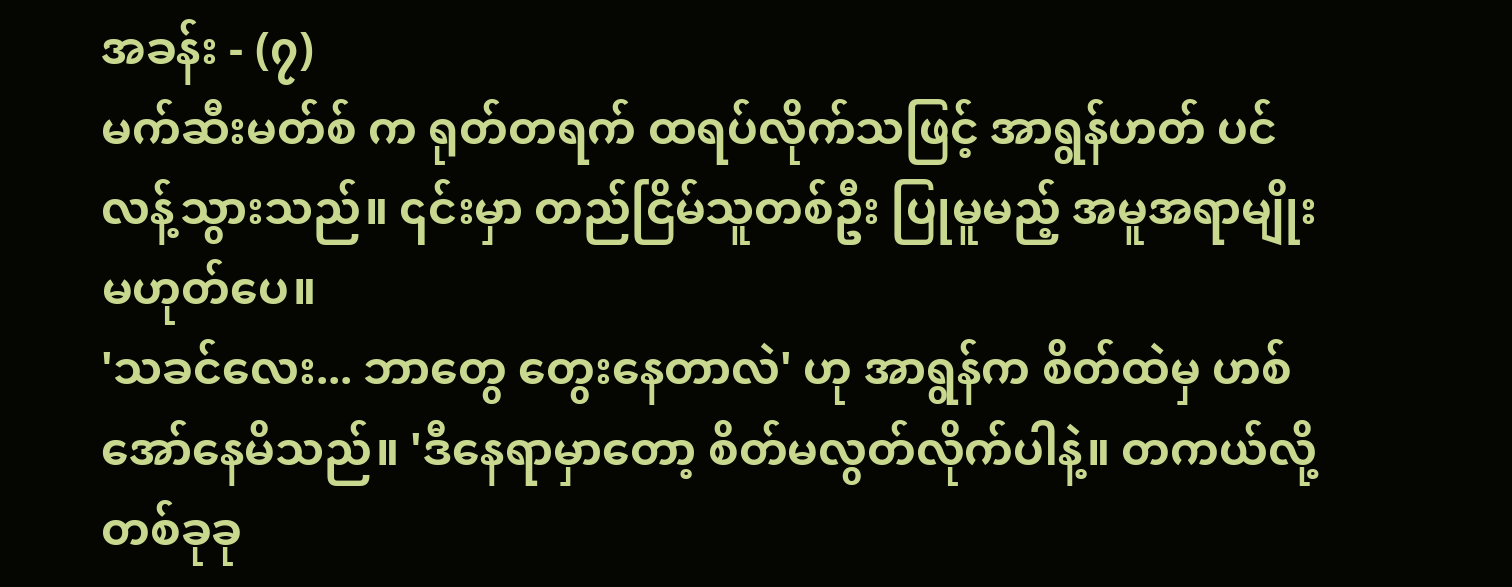အခန်း - (၇)
မက်ဆီးမတ်စ် က ရုတ်တရက် ထရပ်လိုက်သဖြင့် အာရွန်ဟတ် ပင် လန့်သွားသည်။ ၎င်းမှာ တည်ငြိမ်သူတစ်ဦး ပြုမူမည့် အမူအရာမျိုး မဟုတ်ပေ။
'သခင်လေး... ဘာတွေ တွေးနေတာလဲ' ဟု အာရွန်က စိတ်ထဲမှ ဟစ်အော်နေမိသည်။ 'ဒီနေရာမှာတော့ စိတ်မလွတ်လိုက်ပါနဲ့။ တကယ်လို့ တစ်ခုခု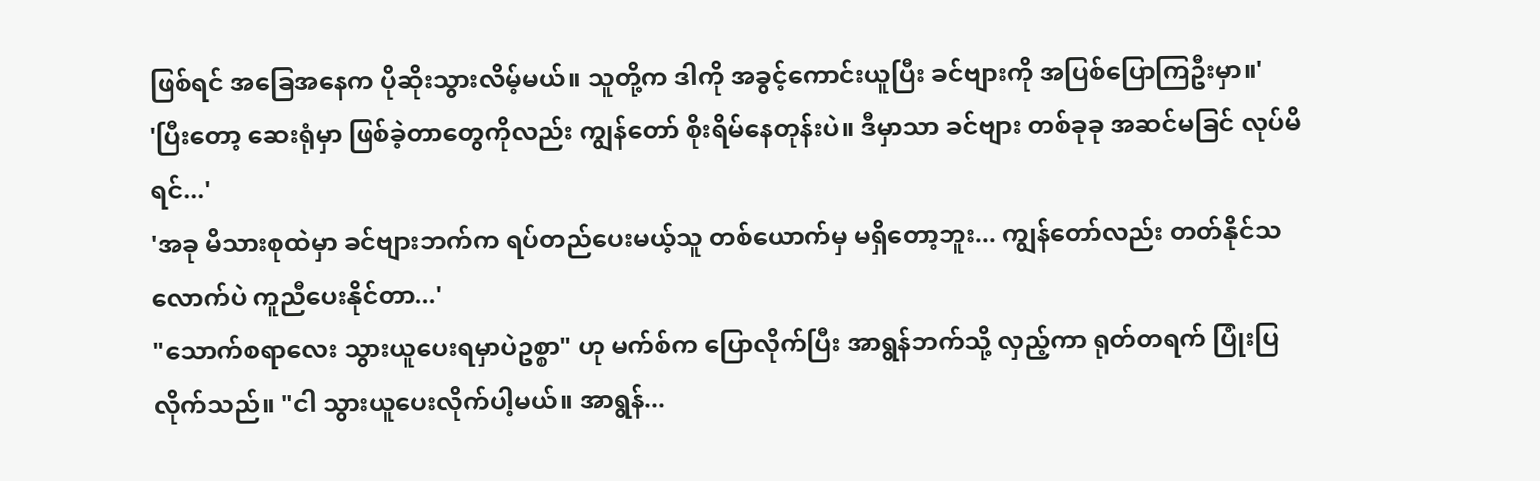ဖြစ်ရင် အခြေအနေက ပိုဆိုးသွားလိမ့်မယ်။ သူတို့က ဒါကို အခွင့်ကောင်းယူပြီး ခင်ဗျားကို အပြစ်ပြောကြဦးမှာ။'
'ပြီးတော့ ဆေးရုံမှာ ဖြစ်ခဲ့တာတွေကိုလည်း ကျွန်တော် စိုးရိမ်နေတုန်းပဲ။ ဒီမှာသာ ခင်ဗျား တစ်ခုခု အဆင်မခြင် လုပ်မိရင်...'
'အခု မိသားစုထဲမှာ ခင်ဗျားဘက်က ရပ်တည်ပေးမယ့်သူ တစ်ယောက်မှ မရှိတော့ဘူး... ကျွန်တော်လည်း တတ်နိုင်သလောက်ပဲ ကူညီပေးနိုင်တာ...'
"သောက်စရာလေး သွားယူပေးရမှာပဲဥစ္စာ" ဟု မက်စ်က ပြောလိုက်ပြီး အာရွန်ဘက်သို့ လှည့်ကာ ရုတ်တရက် ပြုံးပြလိုက်သည်။ "ငါ သွားယူပေးလိုက်ပါ့မယ်။ အာရွန်...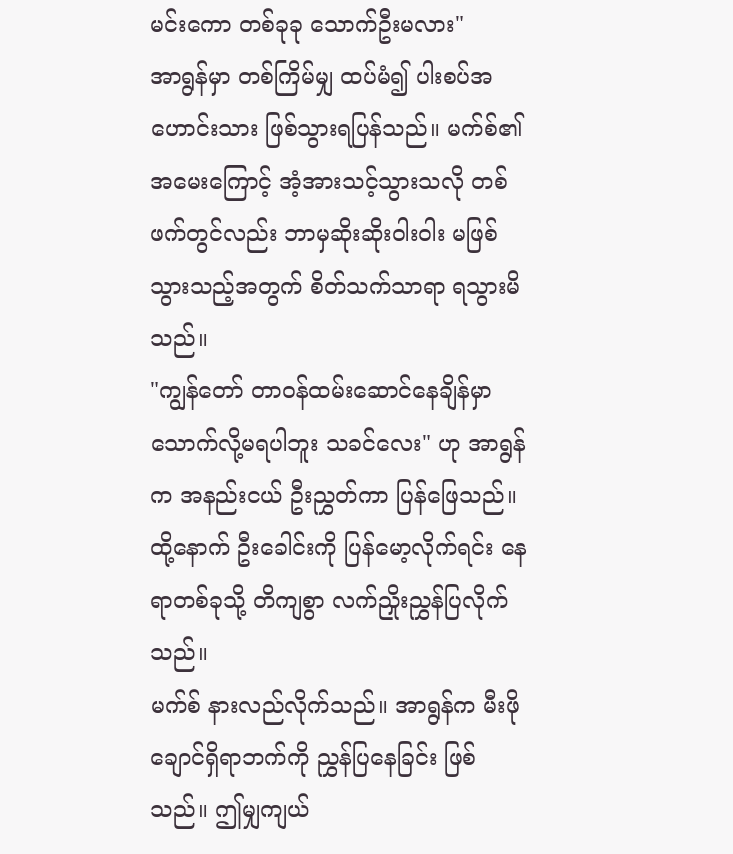မင်းကော တစ်ခုခု သောက်ဦးမလား"
အာရွန်မှာ တစ်ကြိမ်မျှ ထပ်မံ၍ ပါးစပ်အဟောင်းသား ဖြစ်သွားရပြန်သည်။ မက်စ်၏ အမေးကြောင့် အံ့အားသင့်သွားသလို တစ်ဖက်တွင်လည်း ဘာမှဆိုးဆိုးဝါးဝါး မဖြစ်သွားသည့်အတွက် စိတ်သက်သာရာ ရသွားမိသည်။
"ကျွန်တော် တာဝန်ထမ်းဆောင်နေချိန်မှာ သောက်လို့မရပါဘူး သခင်လေး" ဟု အာရွန်က အနည်းငယ် ဦးညွှတ်ကာ ပြန်ဖြေသည်။ ထို့နောက် ဦးခေါင်းကို ပြန်မော့လိုက်ရင်း နေရာတစ်ခုသို့ တိကျစွာ လက်ညှိုးညွှန်ပြလိုက်သည်။
မက်စ် နားလည်လိုက်သည်။ အာရွန်က မီးဖိုချောင်ရှိရာဘက်ကို ညွှန်ပြနေခြင်း ဖြစ်သည်။ ဤမျှကျယ်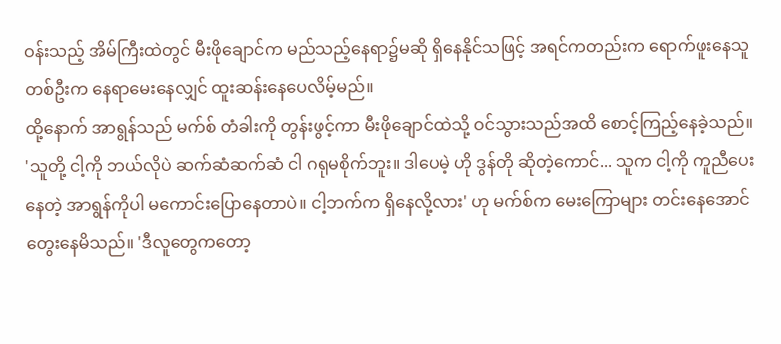ဝန်းသည့် အိမ်ကြီးထဲတွင် မီးဖိုချောင်က မည်သည့်နေရာ၌မဆို ရှိနေနိုင်သဖြင့် အရင်ကတည်းက ရောက်ဖူးနေသူတစ်ဦးက နေရာမေးနေလျှင် ထူးဆန်းနေပေလိမ့်မည်။
ထို့နောက် အာရွန်သည် မက်စ် တံခါးကို တွန်းဖွင့်ကာ မီးဖိုချောင်ထဲသို့ ဝင်သွားသည်အထိ စောင့်ကြည့်နေခဲ့သည်။
'သူတို့ ငါ့ကို ဘယ်လိုပဲ ဆက်ဆံဆက်ဆံ ငါ ဂရုမစိုက်ဘူး။ ဒါပေမဲ့ ဟို ဒွန်တို ဆိုတဲ့ကောင်... သူက ငါ့ကို ကူညီပေးနေတဲ့ အာရွန်ကိုပါ မကောင်းပြောနေတာပဲ။ ငါ့ဘက်က ရှိနေလို့လား' ဟု မက်စ်က မေးကြောများ တင်းနေအောင် တွေးနေမိသည်။ 'ဒီလူတွေကတော့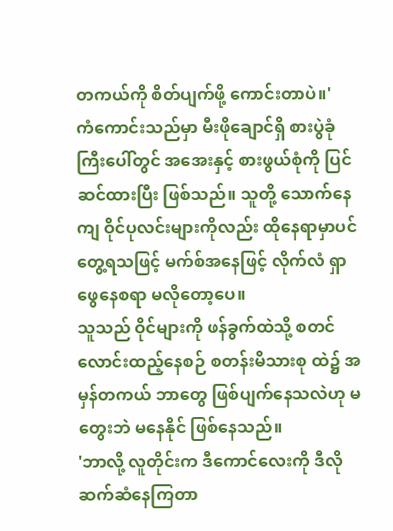တကယ်ကို စိတ်ပျက်ဖို့ ကောင်းတာပဲ။'
ကံကောင်းသည်မှာ မီးဖိုချောင်ရှိ စားပွဲခုံကြီးပေါ်တွင် အအေးနှင့် စားဖွယ်စုံကို ပြင်ဆင်ထားပြီး ဖြစ်သည်။ သူတို့ သောက်နေကျ ဝိုင်ပုလင်းများကိုလည်း ထိုနေရာမှာပင် တွေ့ရသဖြင့် မက်စ်အနေဖြင့် လိုက်လံ ရှာဖွေနေစရာ မလိုတော့ပေ။
သူသည် ဝိုင်များကို ဖန်ခွက်ထဲသို့ စတင် လောင်းထည့်နေစဉ် စတန်းမိသားစု ထဲ၌ အမှန်တကယ် ဘာတွေ ဖြစ်ပျက်နေသလဲဟု မတွေးဘဲ မနေနိုင် ဖြစ်နေသည်။
'ဘာလို့ လူတိုင်းက ဒီကောင်လေးကို ဒီလို ဆက်ဆံနေကြတာ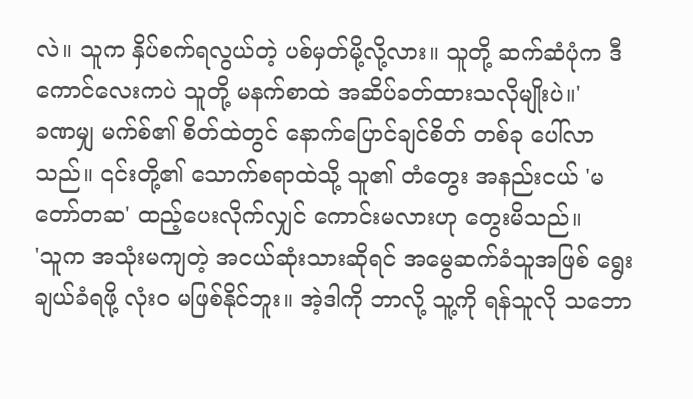လဲ။ သူက နှိပ်စက်ရလွယ်တဲ့ ပစ်မှတ်မို့လို့လား။ သူတို့ ဆက်ဆံပုံက ဒီကောင်လေးကပဲ သူတို့ မနက်စာထဲ အဆိပ်ခတ်ထားသလိုမျိုးပဲ။'
ခဏမျှ မက်စ်၏ စိတ်ထဲတွင် နောက်ပြောင်ချင်စိတ် တစ်ခု ပေါ်လာသည်။ ၎င်းတို့၏ သောက်စရာထဲသို့ သူ၏ တံတွေး အနည်းငယ် 'မတော်တဆ' ထည့်ပေးလိုက်လျှင် ကောင်းမလားဟု တွေးမိသည်။
'သူက အသုံးမကျတဲ့ အငယ်ဆုံးသားဆိုရင် အမွေဆက်ခံသူအဖြစ် ရွေးချယ်ခံရဖို့ လုံးဝ မဖြစ်နိုင်ဘူး။ အဲ့ဒါကို ဘာလို့ သူ့ကို ရန်သူလို သဘော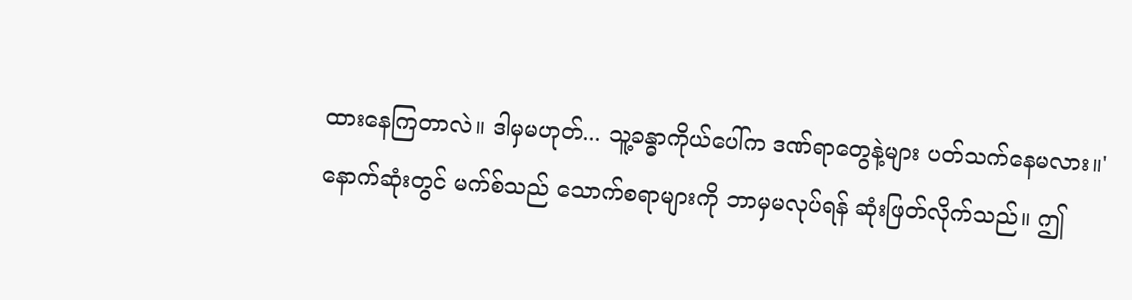ထားနေကြတာလဲ။ ဒါမှမဟုတ်... သူ့ခန္ဓာကိုယ်ပေါ်က ဒဏ်ရာတွေနဲ့များ ပတ်သက်နေမလား။'
နောက်ဆုံးတွင် မက်စ်သည် သောက်စရာများကို ဘာမှမလုပ်ရန် ဆုံးဖြတ်လိုက်သည်။ ဤ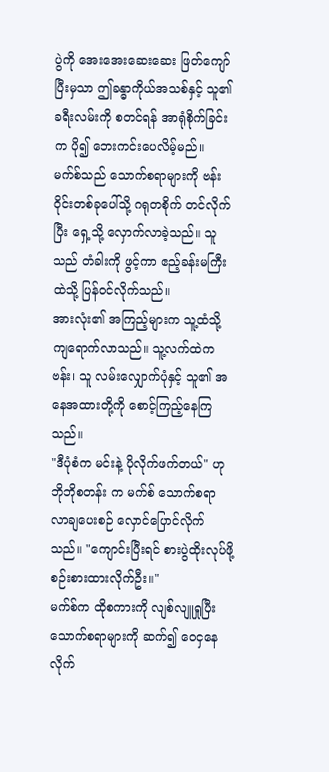ပွဲကို အေးအေးဆေးဆေး ဖြတ်ကျော်ပြီးမှသာ ဤခန္ဓာကိုယ်အသစ်နှင့် သူ၏ ခရီးလမ်းကို စတင်ရန် အာရုံစိုက်ခြင်းက ပို၍ ဘေးကင်းပေလိမ့်မည်။
မက်စ်သည် သောက်စရာများကို ဗန်းဝိုင်းတစ်ခုပေါ်သို့ ဂရုတစိုက် တင်လိုက်ပြီး ရှေ့သို့ လှောက်လာခဲ့သည်။ သူသည် တံခါးကို ဖွင့်ကာ ဧည့်ခန်းမကြီးထဲသို့ ပြန်ဝင်လိုက်သည်။
အားလုံး၏ အကြည့်များက သူ့ထံသို့ ကျရောက်လာသည်။ သူ့လက်ထဲက ဗန်း၊ သူ လမ်းလျှောက်ပုံနှင့် သူ၏ အနေအထားတို့ကို စောင့်ကြည့်နေကြသည်။
"ဒီပုံစံက မင်းနဲ့ ပိုလိုက်ဖက်တယ်" ဟု ဘိုဘိုစတန်း က မက်စ် သောက်စရာ လာချပေးစဉ် လှောင်ပြောင်လိုက်သည်။ "ကျောင်းပြီးရင် စားပွဲထိုးလုပ်ဖို့ စဉ်းစားထားလိုက်ဦး။"
မက်စ်က ထိုစကားကို လျစ်လျူရှုပြီး သောက်စရာများကို ဆက်၍ ဝေငှနေလိုက်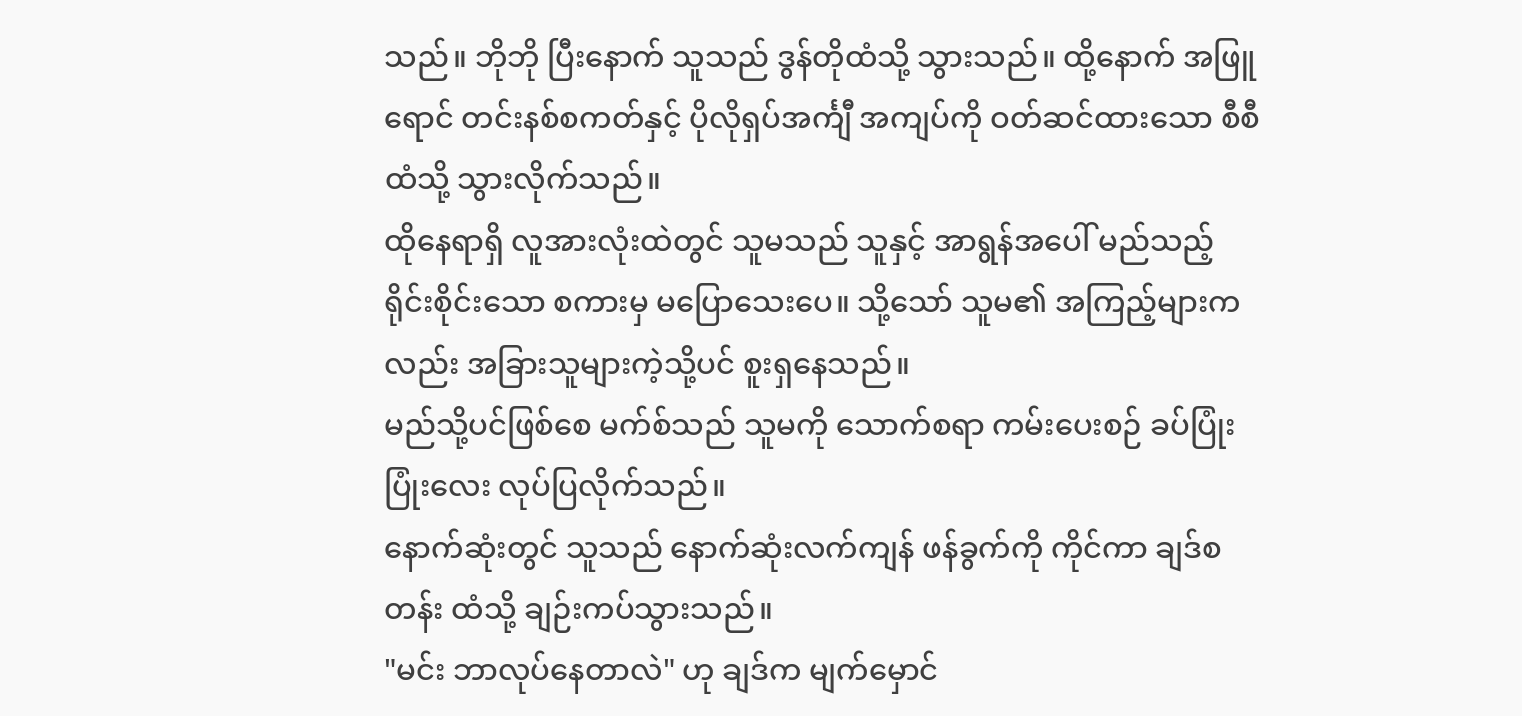သည်။ ဘိုဘို ပြီးနောက် သူသည် ဒွန်တိုထံသို့ သွားသည်။ ထို့နောက် အဖြူရောင် တင်းနစ်စကတ်နှင့် ပိုလိုရှပ်အင်္ကျီ အကျပ်ကို ဝတ်ဆင်ထားသော စီစီထံသို့ သွားလိုက်သည်။
ထိုနေရာရှိ လူအားလုံးထဲတွင် သူမသည် သူနှင့် အာရွန်အပေါ် မည်သည့် ရိုင်းစိုင်းသော စကားမှ မပြောသေးပေ။ သို့သော် သူမ၏ အကြည့်များကလည်း အခြားသူများကဲ့သို့ပင် စူးရှနေသည်။
မည်သို့ပင်ဖြစ်စေ မက်စ်သည် သူမကို သောက်စရာ ကမ်းပေးစဉ် ခပ်ပြုံးပြုံးလေး လုပ်ပြလိုက်သည်။
နောက်ဆုံးတွင် သူသည် နောက်ဆုံးလက်ကျန် ဖန်ခွက်ကို ကိုင်ကာ ချဒ်စတန်း ထံသို့ ချဉ်းကပ်သွားသည်။
"မင်း ဘာလုပ်နေတာလဲ" ဟု ချဒ်က မျက်မှောင်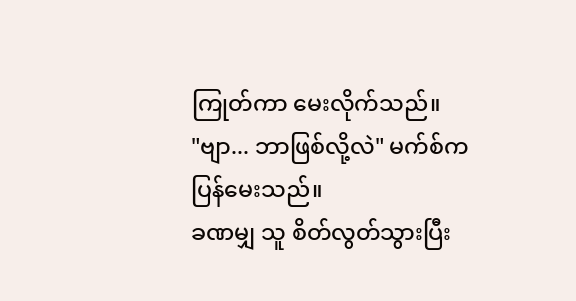ကြုတ်ကာ မေးလိုက်သည်။
"ဗျာ... ဘာဖြစ်လို့လဲ" မက်စ်က ပြန်မေးသည်။
ခဏမျှ သူ စိတ်လွတ်သွားပြီး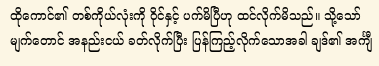ထိုကောင်၏ တစ်ကိုယ်လုံးကို ဝိုင်နှင့် ပက်မိပြီဟု ထင်လိုက်မိသည်။ သို့သော် မျက်တောင် အနည်းငယ် ခတ်လိုက်ပြီး ပြန်ကြည့်လိုက်သောအခါ ချဒ်၏ အင်္ကျီ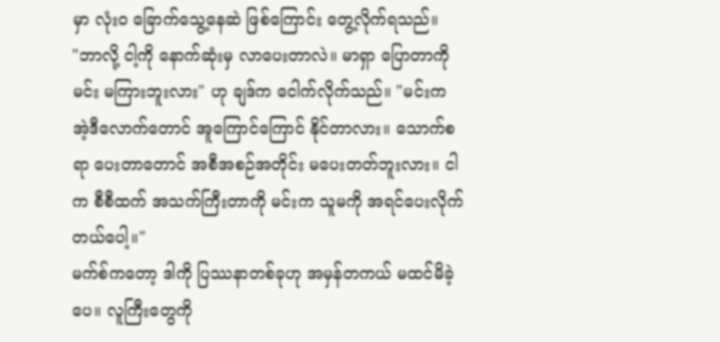မှာ လုံးဝ ခြောက်သွေ့နေဆဲ ဖြစ်ကြောင်း တွေ့လိုက်ရသည်။
"ဘာလို့ ငါ့ကို နောက်ဆုံးမှ လာပေးတာလဲ။ မာရှာ ပြောတာကို မင်း မကြားဘူးလား" ဟု ချဒ်က ငေါက်လိုက်သည်။ "မင်းက အဲ့ဒီလောက်တောင် အူကြောင်ကြောင် နိုင်တာလား။ သောက်စရာ ပေးတာတောင် အစီအစဉ်အတိုင်း မပေးတတ်ဘူးလား။ ငါက စီစီထက် အသက်ကြီးတာကို မင်းက သူမကို အရင်ပေးလိုက်တယ်ပေါ့။"
မက်စ်ကတော့ ဒါကို ပြဿနာတစ်ခုဟု အမှန်တကယ် မထင်မိခဲ့ပေ။ လူကြီးတွေကို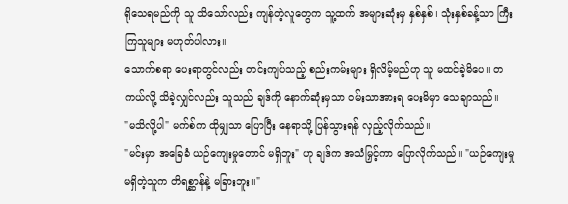ရိုသေရမည်ကို သူ သိသော်လည်း ကျန်တဲ့လူတွေက သူ့ထက် အများဆုံးမှ နှစ်နှစ်၊ သုံးနှစ်ခန့်သာ ကြီးကြသူများ မဟုတ်ပါလား။
သောက်စရာ ပေးရာတွင်လည်း တင်းကျပ်သည့် စည်းကမ်းများ ရှိလိမ့်မည်ဟု သူ မထင်ခဲ့မိပေ။ တကယ်လို့ သိခဲ့လျှင်လည်း သူသည် ချဒ်ကို နောက်ဆုံးမှသာ ဝမ်းသာအားရ ပေးမိမှာ သေချာသည်။
"မသိလို့ပါ" မက်စ်က ထိုမျှသာ ပြောပြီး နေရာသို့ ပြန်သွားရန် လှည့်လိုက်သည်။
"မင်းမှာ အခြေခံ ယဉ်ကျေးမှုတောင် မရှိဘူး" ဟု ချဒ်က အသံမြှင့်ကာ ပြောလိုက်သည်။ "ယဉ်ကျေးမှု မရှိတဲ့သူက တိရစ္ဆာန်နဲ့ မခြားဘူး။"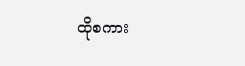ထိုစကား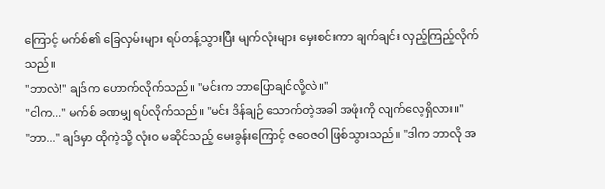ကြောင့် မက်စ်၏ ခြေလှမ်းများ ရပ်တန့်သွားပြီး မျက်လုံးများ မှေးစင်းကာ ချက်ချင်း လှည့်ကြည့်လိုက်သည်။
"ဘာလဲ!" ချဒ်က ဟောက်လိုက်သည်။ "မင်းက ဘာပြောချင်လို့လဲ။"
"ငါက..." မက်စ် ခဏမျှ ရပ်လိုက်သည်။ "မင်း ဒိန်ချဉ် သောက်တဲ့အခါ အဖုံးကို လျက်လေ့ရှိလား။"
"ဘာ..." ချဒ်မှာ ထိုကဲ့သို့ လုံးဝ မဆိုင်သည့် မေးခွန်းကြောင့် ဇဝေဇဝါ ဖြစ်သွားသည်။ "ဒါက ဘာလို အ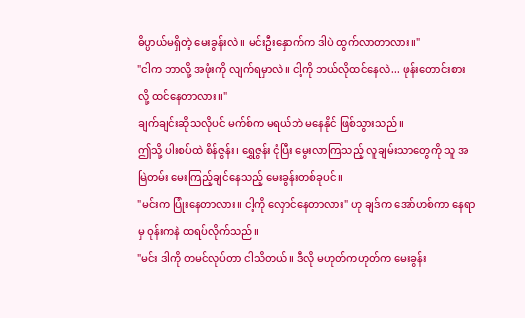ဓိပ္ပာယ်မရှိတဲ့ မေးခွန်းလဲ။ မင်းဦးနှောက်က ဒါပဲ ထွက်လာတာလား။"
"ငါက ဘာလို့ အဖုံးကို လျက်ရမှာလဲ။ ငါ့ကို ဘယ်လိုထင်နေလဲ... ဖုန်းတောင်းစားလို့ ထင်နေတာလား။"
ချက်ချင်းဆိုသလိုပင် မက်စ်က မရယ်ဘဲ မနေနိုင် ဖြစ်သွားသည်။
ဤသို့ ပါးစပ်ထဲ စိန်ဇွန်း၊ ရွှေဇွန်း ငုံပြီး မွေးလာကြသည့် လူချမ်းသာတွေကို သူ အမြဲတမ်း မေးကြည့်ချင်နေသည့် မေးခွန်းတစ်ခုပင်။
"မင်းက ပြုံးနေတာလား။ ငါ့ကို လှောင်နေတာလား" ဟု ချဒ်က အော်ဟစ်ကာ နေရာမှ ဝုန်းကနဲ ထရပ်လိုက်သည်။
"မင်း ဒါကို တမင်လုပ်တာ ငါသိတယ်။ ဒီလို မဟုတ်ကဟုတ်က မေးခွန်း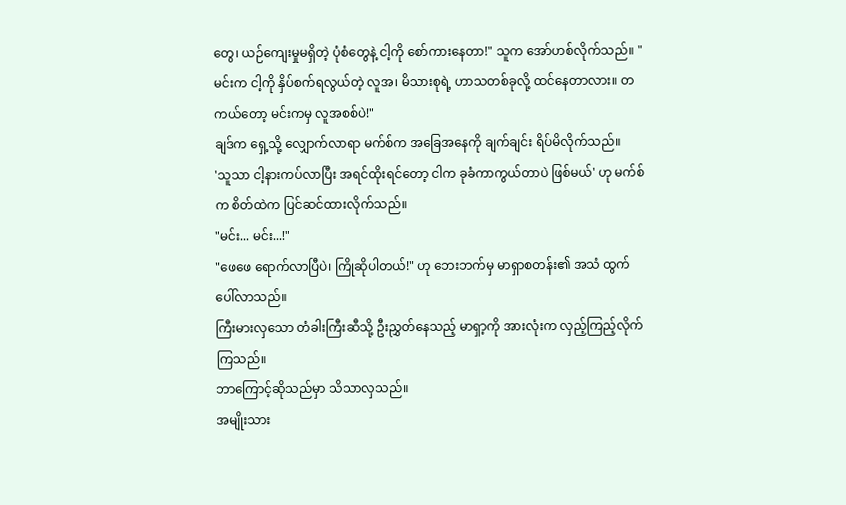တွေ၊ ယဉ်ကျေးမှုမရှိတဲ့ ပုံစံတွေနဲ့ ငါ့ကို စော်ကားနေတာ!" သူက အော်ဟစ်လိုက်သည်။ "မင်းက ငါ့ကို နှိပ်စက်ရလွယ်တဲ့ လူအ၊ မိသားစုရဲ့ ဟာသတစ်ခုလို့ ထင်နေတာလား။ တကယ်တော့ မင်းကမှ လူအစစ်ပဲ!"
ချဒ်က ရှေ့သို့ လျှောက်လာရာ မက်စ်က အခြေအနေကို ချက်ချင်း ရိပ်မိလိုက်သည်။
'သူသာ ငါ့နားကပ်လာပြီး အရင်ထိုးရင်တော့ ငါက ခုခံကာကွယ်တာပဲ ဖြစ်မယ်' ဟု မက်စ်က စိတ်ထဲက ပြင်ဆင်ထားလိုက်သည်။
"မင်း... မင်း...!"
"ဖေဖေ ရောက်လာပြီပဲ၊ ကြိုဆိုပါတယ်!" ဟု ဘေးဘက်မှ မာရှာစတန်း၏ အသံ ထွက်ပေါ်လာသည်။
ကြီးမားလှသော တံခါးကြီးဆီသို့ ဦးညွှတ်နေသည့် မာရှာ့ကို အားလုံးက လှည့်ကြည့်လိုက်ကြသည်။
ဘာကြောင့်ဆိုသည်မှာ သိသာလှသည်။
အမျိုးသား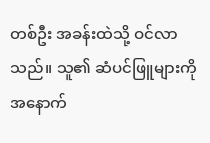တစ်ဦး အခန်းထဲသို့ ဝင်လာသည်။ သူ၏ ဆံပင်ဖြူများကို အနောက်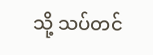သို့ သပ်တင်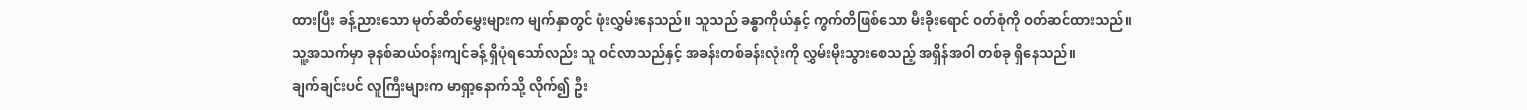ထားပြီး ခန့်ညားသော မုတ်ဆိတ်မွှေးများက မျက်နှာတွင် ဖုံးလွှမ်းနေသည်။ သူသည် ခန္ဓာကိုယ်နှင့် ကွက်တိဖြစ်သော မီးခိုးရောင် ဝတ်စုံကို ဝတ်ဆင်ထားသည်။
သူ့အသက်မှာ ခုနစ်ဆယ်ဝန်းကျင်ခန့် ရှိပုံရသော်လည်း သူ ဝင်လာသည်နှင့် အခန်းတစ်ခန်းလုံးကို လွှမ်းမိုးသွားစေသည့် အရှိန်အဝါ တစ်ခု ရှိနေသည်။
ချက်ချင်းပင် လူကြီးများက မာရှာ့နောက်သို့ လိုက်၍ ဦး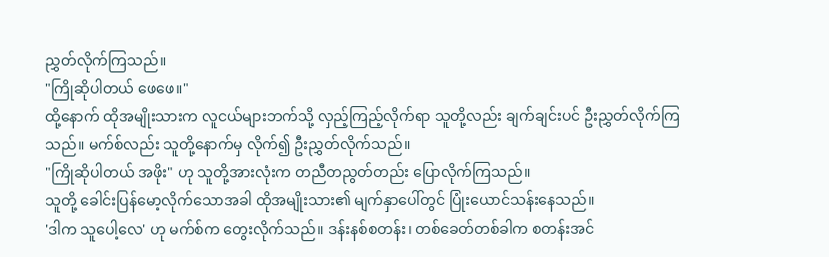ညွှတ်လိုက်ကြသည်။
"ကြိုဆိုပါတယ် ဖေဖေ။"
ထို့နောက် ထိုအမျိုးသားက လူငယ်များဘက်သို့ လှည့်ကြည့်လိုက်ရာ သူတို့လည်း ချက်ချင်းပင် ဦးညွှတ်လိုက်ကြသည်။ မက်စ်လည်း သူတို့နောက်မှ လိုက်၍ ဦးညွှတ်လိုက်သည်။
"ကြိုဆိုပါတယ် အဖိုး" ဟု သူတို့အားလုံးက တညီတညွတ်တည်း ပြောလိုက်ကြသည်။
သူတို့ ခေါင်းပြန်မော့လိုက်သောအခါ ထိုအမျိုးသား၏ မျက်နှာပေါ်တွင် ပြုံးယောင်သန်းနေသည်။
'ဒါက သူပေါ့လေ' ဟု မက်စ်က တွေးလိုက်သည်။ ဒန်းနစ်စတန်း၊ တစ်ခေတ်တစ်ခါက စတန်းအင်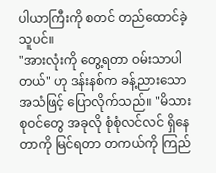ပါယာကြီးကို စတင် တည်ထောင်ခဲ့သူပင်။
"အားလုံးကို တွေ့ရတာ ဝမ်းသာပါတယ်" ဟု ဒန်းနစ်က ခန့်ညားသောအသံဖြင့် ပြောလိုက်သည်။ "မိသားစုဝင်တွေ အခုလို စုံစုံလင်လင် ရှိနေတာကို မြင်ရတာ တကယ်ကို ကြည်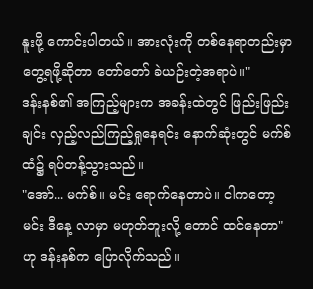နူးဖို့ ကောင်းပါတယ်။ အားလုံးကို တစ်နေရာတည်းမှာ တွေ့ရဖို့ဆိုတာ တော်တော် ခဲယဉ်းတဲ့အရာပဲ။"
ဒန်းနစ်၏ အကြည့်များက အခန်းထဲတွင် ဖြည်းဖြည်းချင်း လှည့်လည်ကြည့်ရှုနေရင်း နောက်ဆုံးတွင် မက်စ်ထံ၌ ရပ်တန့်သွားသည်။
"အော်... မက်စ်။ မင်း ရောက်နေတာပဲ။ ငါကတော့ မင်း ဒီနေ့ လာမှာ မဟုတ်ဘူးလို့ တောင် ထင်နေတာ" ဟု ဒန်းနစ်က ပြောလိုက်သည်။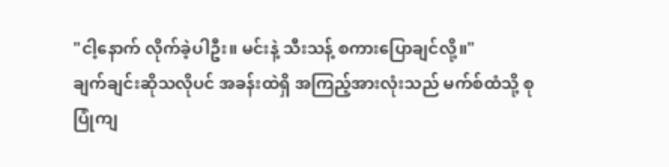"ငါ့နောက် လိုက်ခဲ့ပါဦး။ မင်းနဲ့ သီးသန့် စကားပြောချင်လို့။"
ချက်ချင်းဆိုသလိုပင် အခန်းထဲရှိ အကြည့်အားလုံးသည် မက်စ်ထံသို့ စုပြုံကျ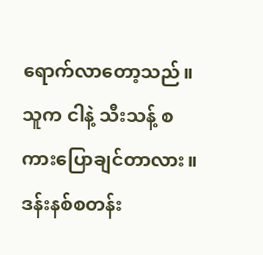ရောက်လာတော့သည်။
သူက ငါနဲ့ သီးသန့် စကားပြောချင်တာလား။ ဒန်းနစ်စတန်း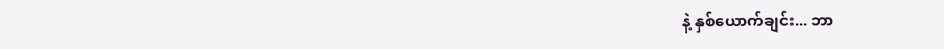နဲ့ နှစ်ယောက်ချင်း... ဘာ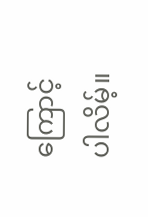ကြောင့်ပါလိမ့်။